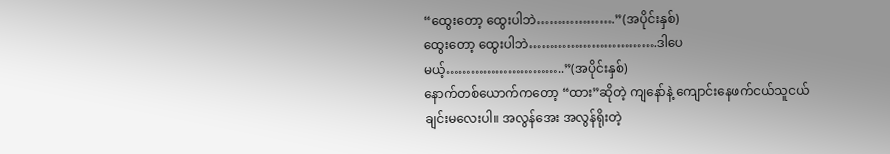“ထွေးတော့ ထွေးပါဘဲ……………….”(အပိုင်းနှစ်)
ထွေးတော့ ထွေးပါဘဲ………………………….ဒါပေမယ့်………………………..”(အပိုင်းနှစ်)
နောက်တစ်ယောက်ကတော့ “ထား”ဆိုတဲ့ ကျနော်နဲ့ ကျောင်းနေဖက်ငယ်သူငယ်ချင်းမလေးပါ။ အလွန်အေး အလွန်ရိုးတဲ့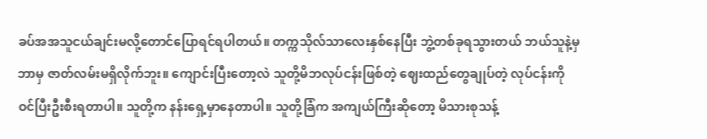ခပ်အအသူငယ်ချင်းမလို့တောင်ပြောရင်ရပါတယ်။ တက္ကသိုလ်သာလေးနှစ်နေပြီး ဘွဲ့တစ်ခုရသွားတယ် ဘယ်သူနဲ့မှ ဘာမှ ဇာတ်လမ်းမရှိလိုက်ဘူး။ ကျောင်းပြီးတော့လဲ သူတို့မိဘလုပ်ငန်းဖြစ်တဲ့ ဈေးထည်တွေချုပ်တဲ့ လုပ်ငန်းကို ဝင်ပြီးဦးစီးရတာပါ။ သူတို့က နန်းရှေ့မှာနေတာပါ။ သူတို့ခြံက အကျယ်ကြီးဆိုတော့ မိသားစုသန့်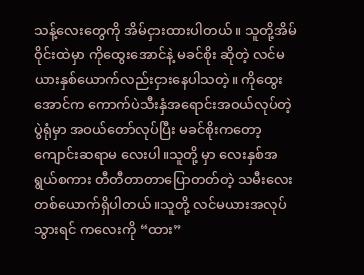သန့်လေးတွေကို အိမ်ငှားထားပါတယ်။ သူတို့အိမ်ဝိုင်းထဲမှာ ကိုထွေးအောင်နဲ့ မခင်စိုး ဆိုတဲ့ လင်မယားနှစ်ယောက်လည်းငှားနေပါသတဲ့။ ကိုထွေးအောင်က ကောက်ပဲသီးနှံအရောင်းအဝယ်လုပ်တဲ့ပွဲရုံမှာ အဝယ်တော်လုပ်ပြီး မခင်စိုးကတော့ ကျောင်းဆရာမ လေးပါ။သူတို့ မှာ လေးနှစ်အရွယ်စကား တီတီတာတာပြောတတ်တဲ့ သမီးလေးတစ်ယောက်ရှိပါတယ်။သူတို့ လင်မယားအလုပ်သွားရင် ကလေးကို “ထား”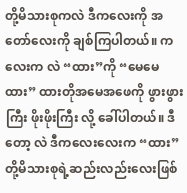တို့မိသားစုကလဲ ဒီကလေးကို အတော်လေးကို ချစ်ကြပါတယ်။ ကလေးက လဲ “ထား”ကို “မေမေထား” ထားတိုအမေအဖေကို ဖွားဖွားကြီး ဖိုးဖိုးကြီး လို့ ခေါ်ပါတယ်။ ဒီတော့ လဲ ဒီကလေးလေးက “ထား”တို့မိသားစုရဲ့ဆည်းလည်းလေးဖြစ်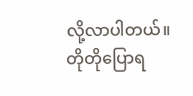လို့လာပါတယ်။
တိုတိုပြောရ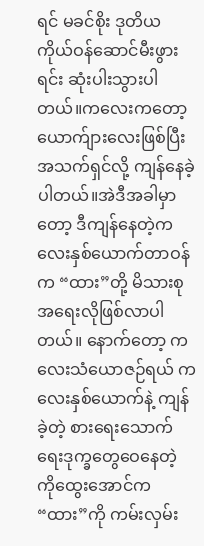ရင် မခင်စိုး ဒုတိယ ကိုယ်ဝန်ဆောင်မီးဖွားရင်း ဆုံးပါးသွားပါတယ်။ကလေးကတော့ ယောက်ျားလေးဖြစ်ပြီး အသက်ရှင်လို့ ကျန်နေခဲ့ပါတယ်။အဲဒီအခါမှာတော့ ဒီကျန်နေတဲ့ကလေးနှစ်ယောက်တာဝန်က “ထား”တို့ မိသားစုအရေးလိုဖြစ်လာပါတယ်။ နောက်တော့ ကလေးသံယောဇဉ်ရယ် ကလေးနှစ်ယောက်နဲ့ ကျန်ခဲ့တဲ့ စားရေးသောက်ရေးဒုက္ခတွေဝေနေတဲ့ ကိုထွေးအောင်က“ထား”ကို ကမ်းလှမ်း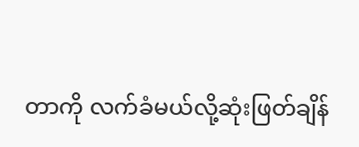တာကို လက်ခံမယ်လို့ဆုံးဖြတ်ချိန်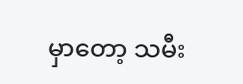မှာတော့ သမီး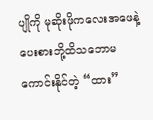ပျိုကို မုဆိုးဖိုကလေးအဖေနဲ့ပေးစားဘို့ထိသဘောမကောင်းနိုင်တဲ့ “ထား”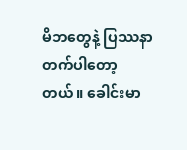မိဘတွေနဲ့ ပြဿနာတက်ပါတော့တယ်။ ခေါင်းမာ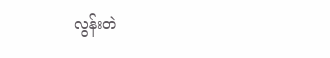လွန်းတဲ